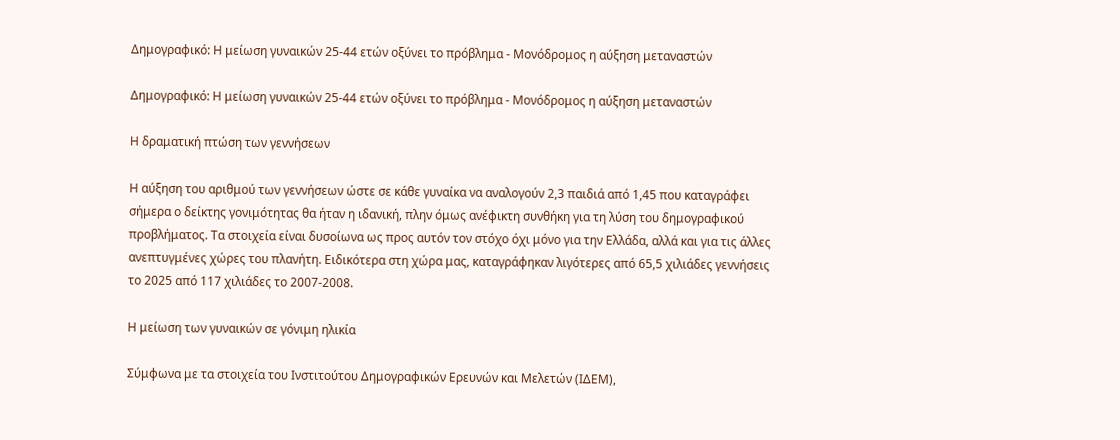Δημογραφικό: Η μείωση γυναικών 25-44 ετών οξύνει το πρόβλημα - Μονόδρομος η αύξηση μεταναστών

Δημογραφικό: Η μείωση γυναικών 25-44 ετών οξύνει το πρόβλημα - Μονόδρομος η αύξηση μεταναστών

Η δραματική πτώση των γεννήσεων

Η αύξηση του αριθμού των γεννήσεων ώστε σε κάθε γυναίκα να αναλογούν 2,3 παιδιά από 1,45 που καταγράφει σήμερα ο δείκτης γονιμότητας θα ήταν η ιδανική, πλην όμως ανέφικτη συνθήκη για τη λύση του δημογραφικού προβλήματος. Τα στοιχεία είναι δυσοίωνα ως προς αυτόν τον στόχο όχι μόνο για την Ελλάδα, αλλά και για τις άλλες ανεπτυγμένες χώρες του πλανήτη. Ειδικότερα στη χώρα μας, καταγράφηκαν λιγότερες από 65,5 χιλιάδες γεννήσεις το 2025 από 117 χιλιάδες το 2007-2008.

Η μείωση των γυναικών σε γόνιμη ηλικία

Σύμφωνα με τα στοιχεία του Ινστιτούτου Δημογραφικών Ερευνών και Μελετών (ΙΔΕΜ),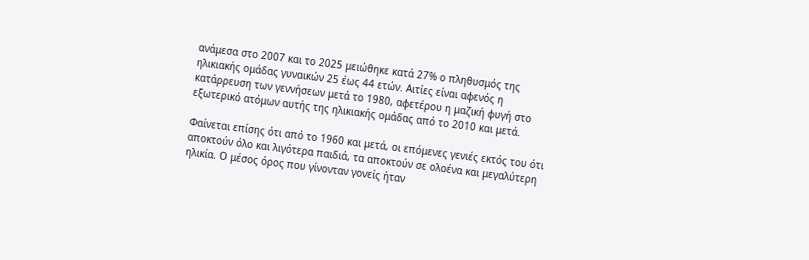ανάμεσα στο 2007 και το 2025 μειώθηκε κατά 27% ο πληθυσμός της ηλικιακής ομάδας γυναικών 25 έως 44 ετών. Αιτίες είναι αφενός η κατάρρευση των γεννήσεων μετά το 1980, αφετέρου η μαζική φυγή στο εξωτερικό ατόμων αυτής της ηλικιακής ομάδας από το 2010 και μετά.

Φαίνεται επίσης ότι από το 1960 και μετά, οι επόμενες γενιές εκτός του ότι αποκτούν όλο και λιγότερα παιδιά, τα αποκτούν σε ολοένα και μεγαλύτερη ηλικία. Ο μέσος όρος που γίνονταν γονείς ήταν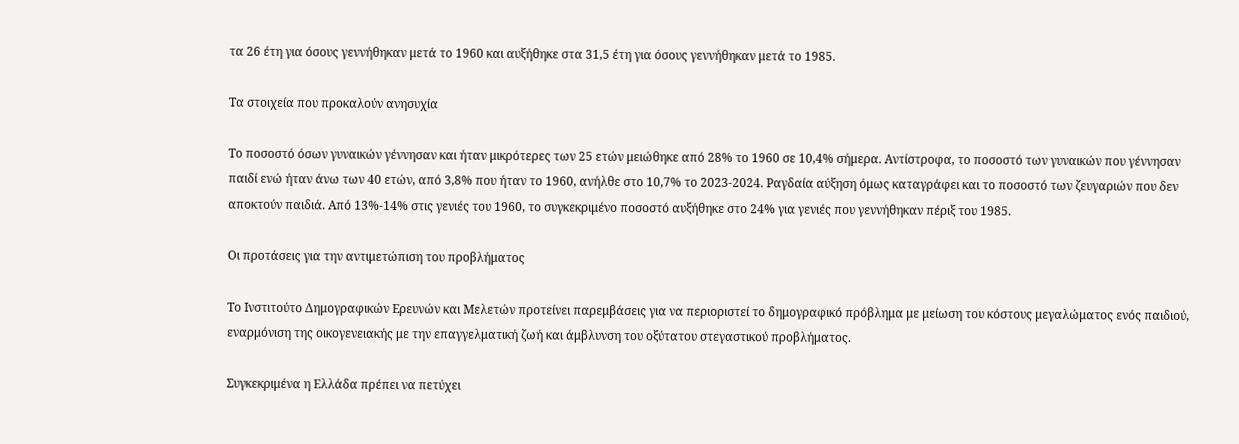τα 26 έτη για όσους γεννήθηκαν μετά το 1960 και αυξήθηκε στα 31,5 έτη για όσους γεννήθηκαν μετά το 1985.

Τα στοιχεία που προκαλούν ανησυχία

Το ποσοστό όσων γυναικών γέννησαν και ήταν μικρότερες των 25 ετών μειώθηκε από 28% το 1960 σε 10,4% σήμερα. Αντίστροφα, το ποσοστό των γυναικών που γέννησαν παιδί ενώ ήταν άνω των 40 ετών, από 3,8% που ήταν το 1960, ανήλθε στο 10,7% το 2023-2024. Ραγδαία αύξηση όμως καταγράφει και το ποσοστό των ζευγαριών που δεν αποκτούν παιδιά. Από 13%-14% στις γενιές του 1960, το συγκεκριμένο ποσοστό αυξήθηκε στο 24% για γενιές που γεννήθηκαν πέριξ του 1985.

Οι προτάσεις για την αντιμετώπιση του προβλήματος

Το Ινστιτούτο Δημογραφικών Ερευνών και Μελετών προτείνει παρεμβάσεις για να περιοριστεί το δημογραφικό πρόβλημα με μείωση του κόστους μεγαλώματος ενός παιδιού, εναρμόνιση της οικογενειακής με την επαγγελματική ζωή και άμβλυνση του οξύτατου στεγαστικού προβλήματος.

Συγκεκριμένα η Ελλάδα πρέπει να πετύχει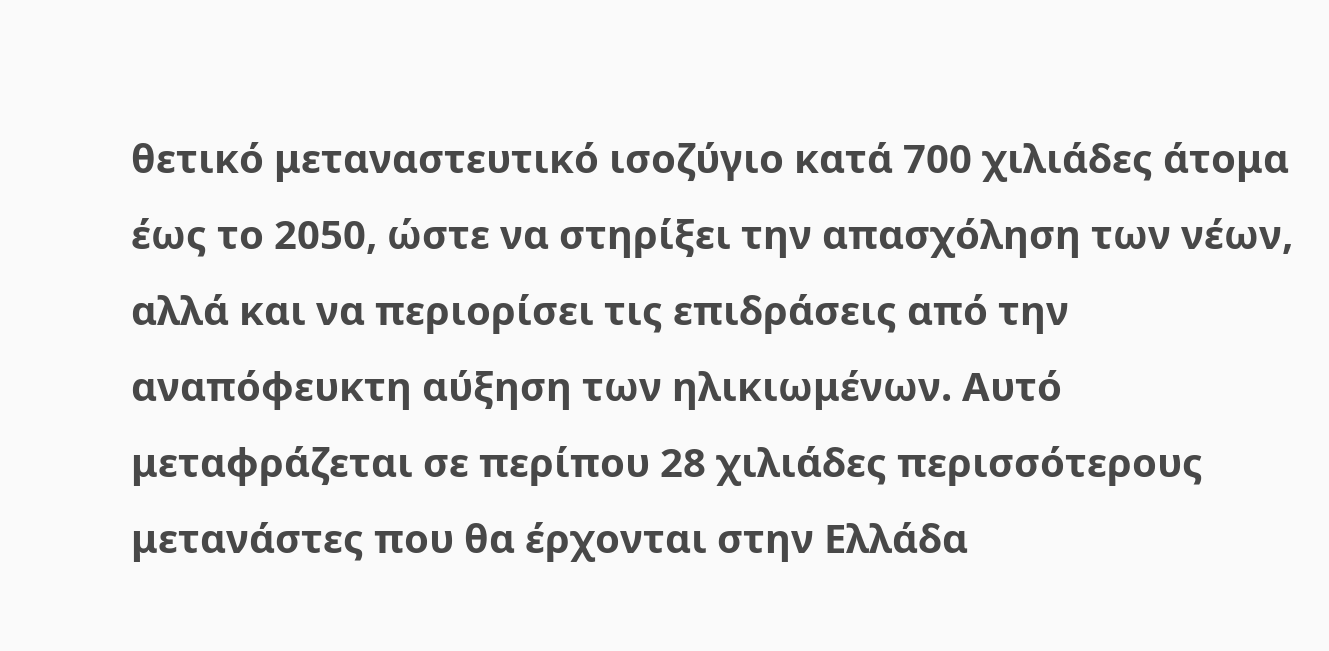θετικό μεταναστευτικό ισοζύγιο κατά 700 χιλιάδες άτομα έως το 2050, ώστε να στηρίξει την απασχόληση των νέων, αλλά και να περιορίσει τις επιδράσεις από την αναπόφευκτη αύξηση των ηλικιωμένων. Αυτό μεταφράζεται σε περίπου 28 χιλιάδες περισσότερους μετανάστες που θα έρχονται στην Ελλάδα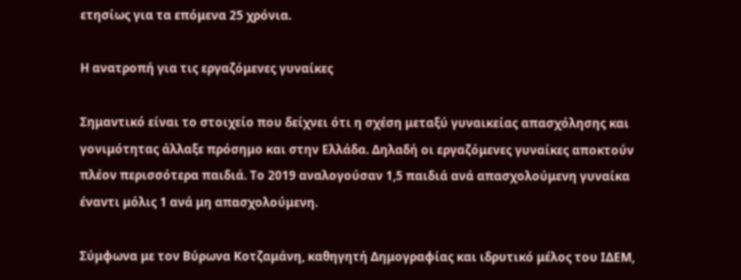ετησίως για τα επόμενα 25 χρόνια.

Η ανατροπή για τις εργαζόμενες γυναίκες

Σημαντικό είναι το στοιχείο που δείχνει ότι η σχέση μεταξύ γυναικείας απασχόλησης και γονιμότητας άλλαξε πρόσημο και στην Ελλάδα. Δηλαδή οι εργαζόμενες γυναίκες αποκτούν πλέον περισσότερα παιδιά. Το 2019 αναλογούσαν 1,5 παιδιά ανά απασχολούμενη γυναίκα έναντι μόλις 1 ανά μη απασχολούμενη.

Σύμφωνα με τον Βύρωνα Κοτζαμάνη, καθηγητή Δημογραφίας και ιδρυτικό μέλος του ΙΔΕΜ,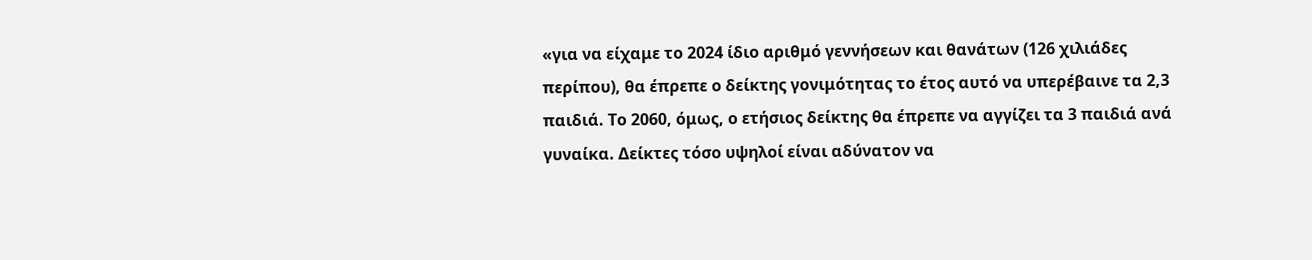«για να είχαμε το 2024 ίδιο αριθμό γεννήσεων και θανάτων (126 χιλιάδες περίπου), θα έπρεπε ο δείκτης γονιμότητας το έτος αυτό να υπερέβαινε τα 2,3 παιδιά. Το 2060, όμως, ο ετήσιος δείκτης θα έπρεπε να αγγίζει τα 3 παιδιά ανά γυναίκα. Δείκτες τόσο υψηλοί είναι αδύνατον να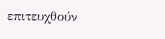επιτευχθούν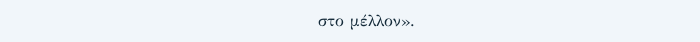στο μέλλον».